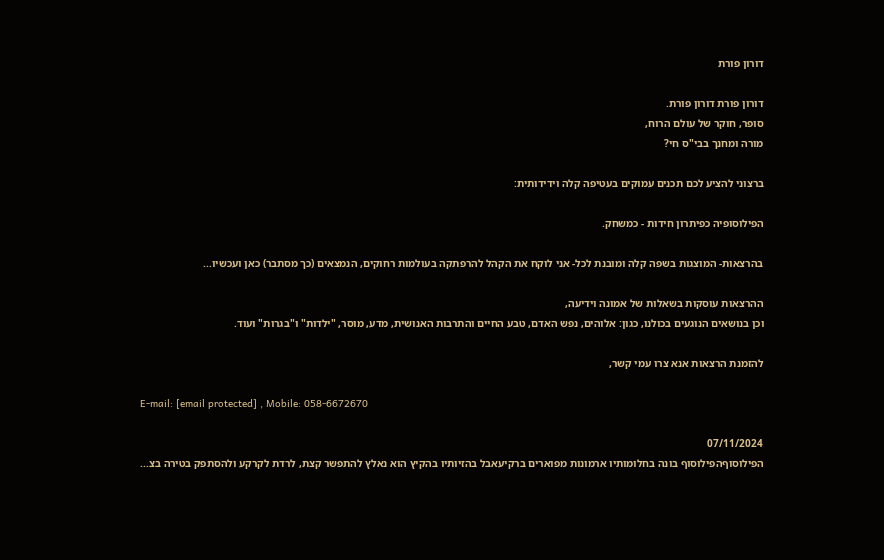דורון פורת

דורון פורת דורון פורת.
סופר, חוקר של עולם הרוח,
מורה ומחנך בבי"ס חי?

ברצוני להציע לכם תכנים עמוקים בעטיפה קלה וידידותית:

הפילוסופיה כפיתרון חידות - כמשחק.

בהרצאות- המוצגות בשפה קלה ומובנת לכל- אני לוקח את הקהל להרפתקה בעולמות רחוקים, הנמצאים (כך מסתבר) כאן ועכשיו...

ההרצאות עוסקות בשאלות של אמונה וידיעה,
וכן בנושאים הנוגעים בכולנו, כגון: אלוהים, נפש האדם, טבע החיים והתרבות האנושית, מדע, מוסר, "ילדות" ו"בגרות" ועוד.

להזמנת הרצאות אנא צרו עמי קשר,

E-mail: [email protected] , Mobile: 058-6672670

07/11/2024
הפילוסוףהפילוסוף בונה בחלומותיו ארמונות מפוארים ברקיעאבל בהזיותיו בהקיץ הוא נאלץ להתפשר קצת, לרדת לקרקע ולהסתפק בטירה בצ...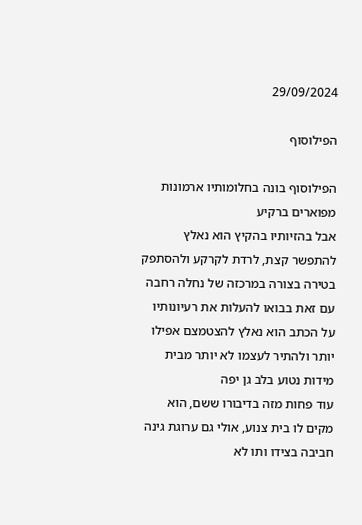29/09/2024

הפילוסוף

הפילוסוף בונה בחלומותיו ארמונות מפוארים ברקיע
אבל בהזיותיו בהקיץ הוא נאלץ להתפשר קצת, לרדת לקרקע ולהסתפק בטירה בצורה במרכזה של נחלה רחבה
עם זאת בבואו להעלות את רעיונותיו על הכתב הוא נאלץ להצטמצם אפילו יותר ולהתיר לעצמו לא יותר מבית מידות נטוע בלב גן יפה
עוד פחות מזה בדיבורו ששם, הוא מקים לו בית צנוע, אולי גם ערוגת גינה חביבה בצידו ותו לא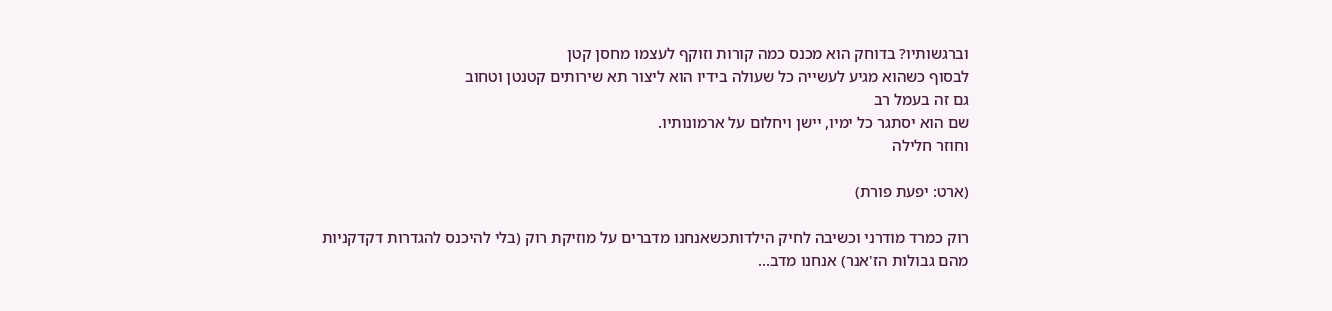וברגשותיו? בדוחק הוא מכנס כמה קורות וזוקף לעצמו מחסן קטן
לבסוף כשהוא מגיע לעשייה כל שעולה בידיו הוא ליצור תא שירותים קטנטן וטחוב
גם זה בעמל רב
שם הוא יסתגר כל ימיו, יישן ויחלום על ארמונותיו.
וחוזר חלילה

(ארט: יפעת פורת)

רוק כמרד מודרני וכשיבה לחיק הילדותכשאנחנו מדברים על מוזיקת רוק (בלי להיכנס להגדרות דקדקניות מהם גבולות הז'אנר) אנחנו מדב...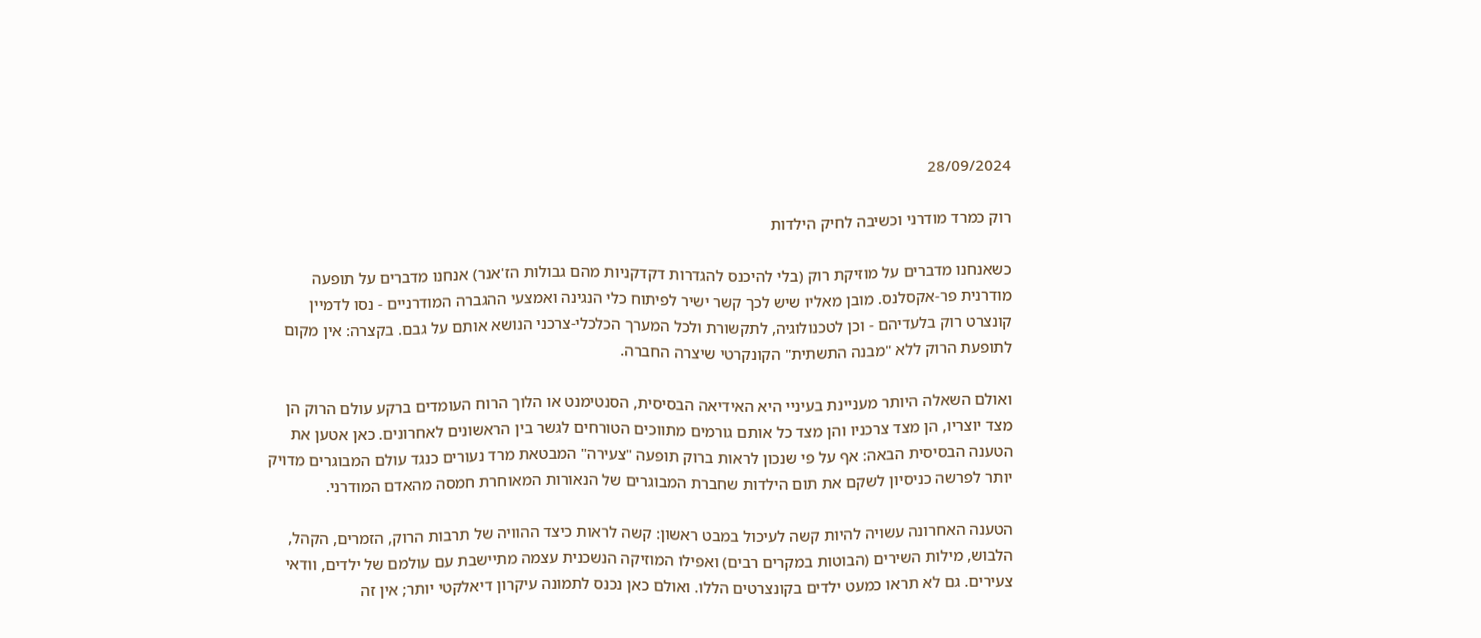28/09/2024

רוק כמרד מודרני וכשיבה לחיק הילדות

כשאנחנו מדברים על מוזיקת רוק (בלי להיכנס להגדרות דקדקניות מהם גבולות הז'אנר) אנחנו מדברים על תופעה מודרנית פר-אקסלנס. מובן מאליו שיש לכך קשר ישיר לפיתוח כלי הנגינה ואמצעי ההגברה המודרניים - נסו לדמיין קונצרט רוק בלעדיהם - וכן לטכנולוגיה, לתקשורת ולכל המערך הכלכלי-צרכני הנושא אותם על גבם. בקצרה: אין מקום לתופעת הרוק ללא "מבנה התשתית" הקונקרטי שיצרה החברה.

ואולם השאלה היותר מעניינת בעיניי היא האידיאה הבסיסית, הסנטימנט או הלוך הרוח העומדים ברקע עולם הרוק הן מצד יוצריו, הן מצד צרכניו והן מצד כל אותם גורמים מתווכים הטורחים לגשר בין הראשונים לאחרונים. כאן אטען את הטענה הבסיסית הבאה: אף על פי שנכון לראות ברוק תופעה "צעירה" המבטאת מרד נעורים כנגד עולם המבוגרים מדויק יותר לפרשה כניסיון לשקם את תום הילדות שחברת המבוגרים של הנאורות המאוחרת חמסה מהאדם המודרני.

הטענה האחרונה עשויה להיות קשה לעיכול במבט ראשון: קשה לראות כיצד ההוויה של תרבות הרוק, הזמרים, הקהל, הלבוש, מילות השירים (הבוטות במקרים רבים) ואפילו המוזיקה הנשכנית עצמה מתיישבת עם עולמם של ילדים, וודאי צעירים. גם לא תראו כמעט ילדים בקונצרטים הללו. ואולם כאן נכנס לתמונה עיקרון דיאלקטי יותר; אין זה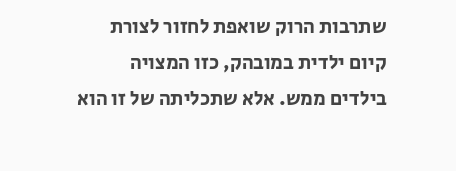שתרבות הרוק שואפת לחזור לצורת קיום ילדית במובהק, כזו המצויה בילדים ממש. אלא שתכליתה של זו הוא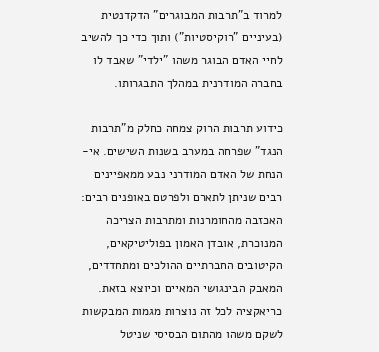למרוד ב"תרבות המבוגרים" הדקדנטית (בעיניים "רוקיסטיות") ותוך כדי כך להשיב לחיי האדם הבוגר משהו "ילדי" שאבד לו בחברה המודרנית במהלך התבגרותו.

כידוע תרבות הרוק צמחה כחלק מ"תרבות הנגד" שפרחה במערב בשנות השישים. אי-הנחת של האדם המודרני נבע ממאפיינים רבים שניתן לתארם ולפרטם באופנים רבים: האכזבה מהחומרנות ומתרבות הצריכה המנוכרת, אובדן האמון בפוליטיקאים, הקיטובים החברתיים ההולכים ומתחדדים, המאבק הבינגושי המאיים וכיוצא בזאת. כריאקציה לכל זה נוצרות מגמות המבקשות לשקם משהו מהתום הבסיסי שניטל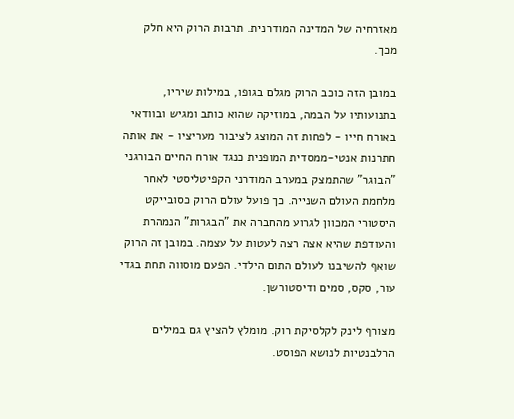מאזרחיה של המדינה המודרנית. תרבות הרוק היא חלק מכך.

במובן הזה כוכב הרוק מגלם בגופו, במילות שיריו, בתנועותיו על הבמה, במוזיקה שהוא כותב ומגיש ובוודאי באורח חייו - לפחות זה המוצג לציבור מעריציו - את אותה חתרנות אנטי-ממסדית המופנית כנגד אורח החיים הבורגני "הבוגר" שהתמצק במערב המודרני הקפיטליסטי לאחר מלחמת העולם השנייה. כך פועל עולם הרוק כסובייקט היסטורי המכוון לגרוע מהחברה את "הבגרות" הנמהרת והעודפת שהיא אצה רצה לעטות על עצמה. במובן זה הרוק שואף להשיבנו לעולם התום הילדי. הפעם מוסווה תחת בגדי עור, סקס, סמים ודיסטורשן.

מצורף לינק לקלסיקת רוק. מומלץ להציץ גם במילים הרלבנטיות לנושא הפוסט.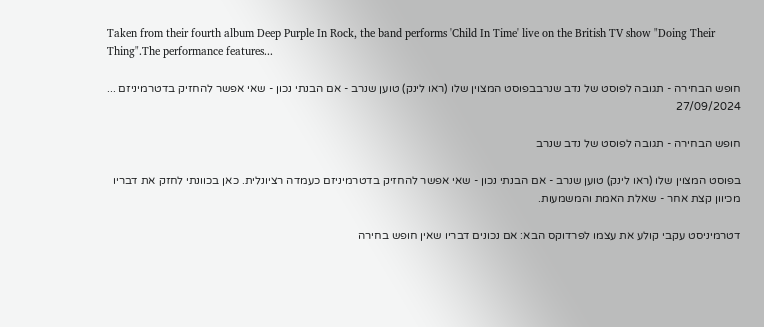Taken from their fourth album Deep Purple In Rock, the band performs 'Child In Time' live on the British TV show "Doing Their Thing".The performance features...

חופש הבחירה - תגובה לפוסט של נדב שנרבבפוסט המצוין שלו (ראו לינק) טוען שנרב - אם הבנתי נכון - שאי אפשר להחזיק בדטרמיניזם ...
27/09/2024

חופש הבחירה - תגובה לפוסט של נדב שנרב

בפוסט המצוין שלו (ראו לינק) טוען שנרב - אם הבנתי נכון - שאי אפשר להחזיק בדטרמיניזם כעמדה רציונלית. כאן בכוונתי לחזק את דבריו מכיוון קצת אחר - שאלת האמת והמשמעות.

דטרמיניסט עקבי קולע את עצמו לפרדוקס הבא: אם נכונים דבריו שאין חופש בחירה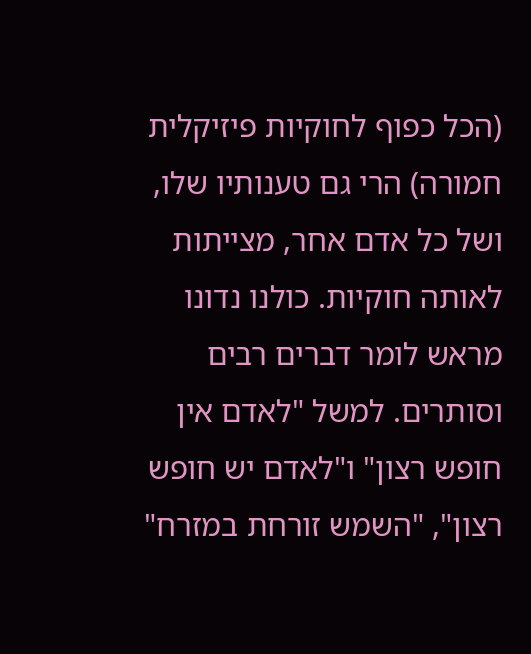(הכל כפוף לחוקיות פיזיקלית חמורה) הרי גם טענותיו שלו, ושל כל אדם אחר, מצייתות לאותה חוקיות. כולנו נדונו מראש לומר דברים רבים וסותרים. למשל "לאדם אין חופש רצון" ו"לאדם יש חופש רצון", "השמש זורחת במזרח"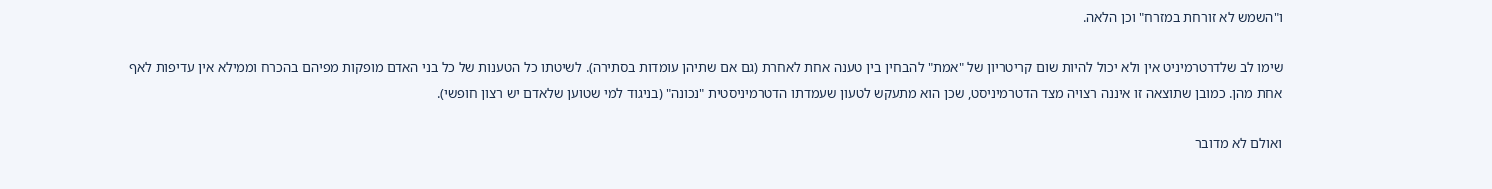ו"השמש לא זורחת במזרח" וכן הלאה.

שימו לב שלדרטרמיניט אין ולא יכול להיות שום קריטריון של "אמת" להבחין בין טענה אחת לאחרת (גם אם שתיהן עומדות בסתירה). לשיטתו כל הטענות של כל בני האדם מופקות מפיהם בהכרח וממילא אין עדיפות לאף אחת מהן. כמובן שתוצאה זו איננה רצויה מצד הדטרמיניסט, שכן הוא מתעקש לטעון שעמדתו הדטרמיניסטית "נכונה" (בניגוד למי שטוען שלאדם יש רצון חופשי).

ואולם לא מדובר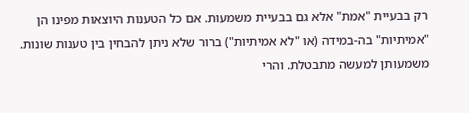רק בבעיית "אמת" אלא גם בבעיית משמעות. אם כל הטענות היוצאות מפינו הן "אמיתיות" בה-במידה (או "לא אמיתיות") ברור שלא ניתן להבחין בין טענות שונות. משמעותן למעשה מתבטלת. והרי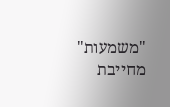"משמעות" מחייבת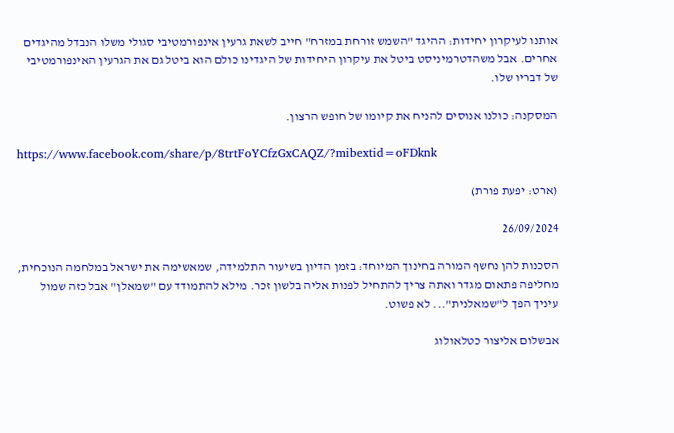אותנו לעיקרון יחידות: ההיגד "השמש זורחת במזרח" חייב לשאת גרעין אינפורמטיבי סגולי משלו הנבדל מהיגדים אחרים. אבל משהדטרמיניסט ביטל את עיקרון היחידות של היגדינו כולם הוא ביטל גם את הגרעין האינפורמטיבי של דבריו שלו.

המסקנה: כולנו אנוסים להניח את קיומו של חופש הרצון.

https://www.facebook.com/share/p/8trtFoYCfzGxCAQZ/?mibextid=oFDknk

(ארט: יפעת פורת)

26/09/2024

הסכנות להן נחשף המורה בחינוך המיוחד: בזמן הדיון בשיעור התלמידה, שמאשימה את ישראל במלחמה הנוכחית, מחליפה פתאום מגדר ואתה צריך להתחיל לפנות אליה בלשון זכר. מילא להתמודד עם "שמאלן" אבל כזה שמול עיניך הפך ל"שמאלנית"... לא פשוט.

אבשלום אליצור כטלאולוג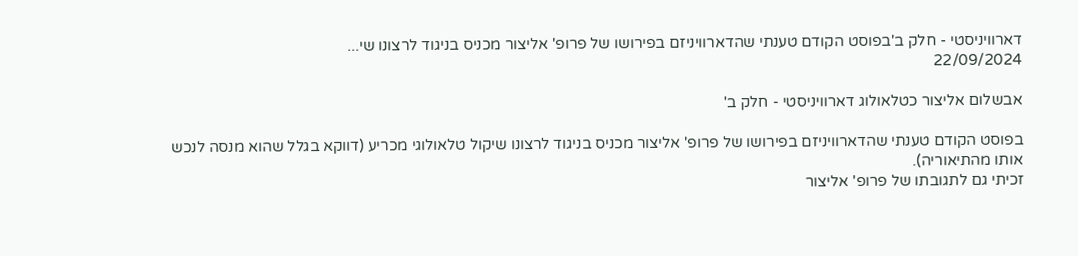דארוויניסטי - חלק ב'בפוסט הקודם טענתי שהדארוויניזם בפירושו של פרופ' אליצור מכניס בניגוד לרצונו שי...
22/09/2024

אבשלום אליצור כטלאולוג דארוויניסטי - חלק ב'

בפוסט הקודם טענתי שהדארוויניזם בפירושו של פרופ' אליצור מכניס בניגוד לרצונו שיקול טלאולוגי מכריע (דווקא בגלל שהוא מנסה לנכש אותו מהתיאוריה).
זכיתי גם לתגובתו של פרופ' אליצור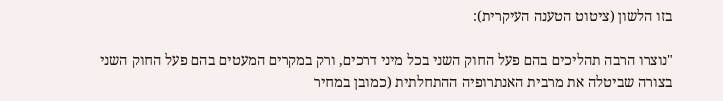בזו הלשון (ציטוט הטענה העיקרית):

"נוצרו הרבה תהליכים בהם פעל החוק השני בכל מיני דרכים, ורק במקרים המעטים בהם פעל החוק השני בצורה שביטלה את מרבית האנתרופיה ההתחלתית (כמובן במחיר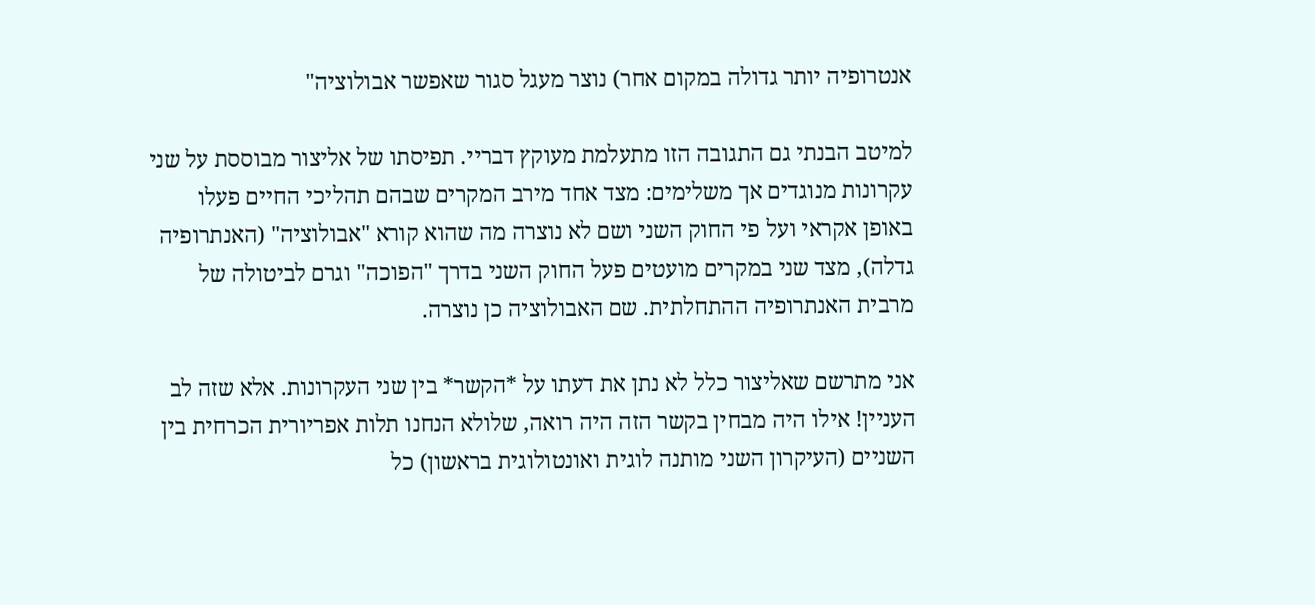אנטרופיה יותר גדולה במקום אחר) נוצר מעגל סגור שאפשר אבולוציה"

למיטב הבנתי גם התגובה הזו מתעלמת מעוקץ דבריי. תפיסתו של אליצור מבוססת על שני עקרונות מנוגדים אך משלימים: מצד אחד מירב המקרים שבהם תהליכי החיים פעלו באופן אקראי ועל פי החוק השני ושם לא נוצרה מה שהוא קורא "אבולוציה" (האנתרופיה גדלה), מצד שני במקרים מועטים פעל החוק השני בדרך "הפוכה" וגרם לביטולה של מרבית האנתרופיה ההתחלתית. שם האבולוציה כן נוצרה.

אני מתרשם שאליצור כלל לא נתן את דעתו על *הקשר* בין שני העקרונות. אלא שזה לב העניין! אילו היה מבחין בקשר הזה היה רואה, שלולא הנחנו תלות אפריורית הכרחית בין השניים (העיקרון השני מותנה לוגית ואונטולוגית בראשון) כל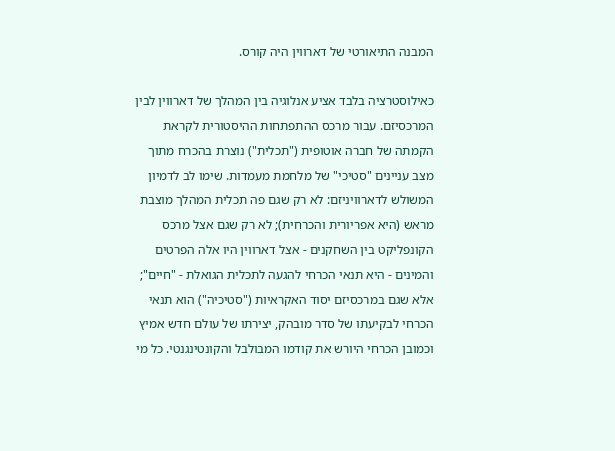המבנה התיאורטי של דארווין היה קורס.

כאילוסטרציה בלבד אציע אנלוגיה בין המהלך של דארווין לבין המרכסיזם. עבור מרכס ההתפתחות ההיסטורית לקראת הקמתה של חברה אוטופית ("תכלית") נוצרת בהכרח מתוך מצב עניינים "סטיכי" של מלחמת מעמדות. שימו לב לדמיון המשולש לדארוויניזם: לא רק שגם פה תכלית המהלך מוצבת מראש (היא אפריורית והכרחית); לא רק שגם אצל מרכס הקונפליקט בין השחקנים - אצל דארווין היו אלה הפרטים והמינים - היא תנאי הכרחי להגעה לתכלית הגואלת - "חיים"; אלא שגם במרכסיזם יסוד האקראיות ("סטיכיה") הוא תנאי הכרחי לבקיעתו של סדר מובהק, יצירתו של עולם חדש אמיץ וכמובן הכרחי היורש את קודמו המבולבל והקונטינגנטי. כל מי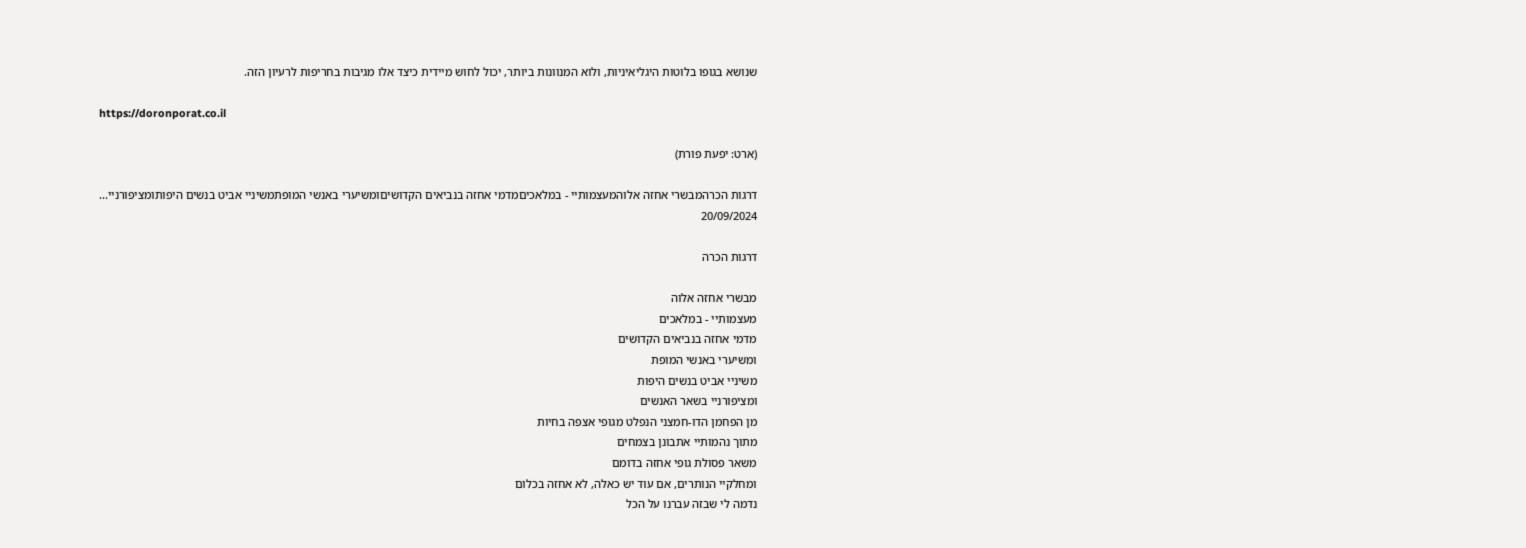שנושא בגופו בלוטות היגליאיניות, ולוא המנוונות ביותר, יכול לחוש מיידית כיצד אלו מגיבות בחריפות לרעיון הזה.

https://doronporat.co.il

(ארט: יפעת פורת)

דרגות הכרהמבשרי אחזה אלוהמעצמותיי - במלאכיםמדמי אחזה בנביאים הקדושיםומשיערי באנשי המופתמשיניי אביט בנשים היפותומציפורניי...
20/09/2024

דרגות הכרה

מבשרי אחזה אלוה
מעצמותיי - במלאכים
מדמי אחזה בנביאים הקדושים
ומשיערי באנשי המופת
משיניי אביט בנשים היפות
ומציפורניי בשאר האנשים
מן הפחמן הדו-חמצני הנפלט מגופי אצפה בחיות
מתוך נהמותיי אתבונן בצמחים
משאר פסולת גופי אחזה בדומם
ומחלקיי הנותרים, אם עוד יש כאלה, לא אחזה בכלום
נדמה לי שבזה עברנו על הכל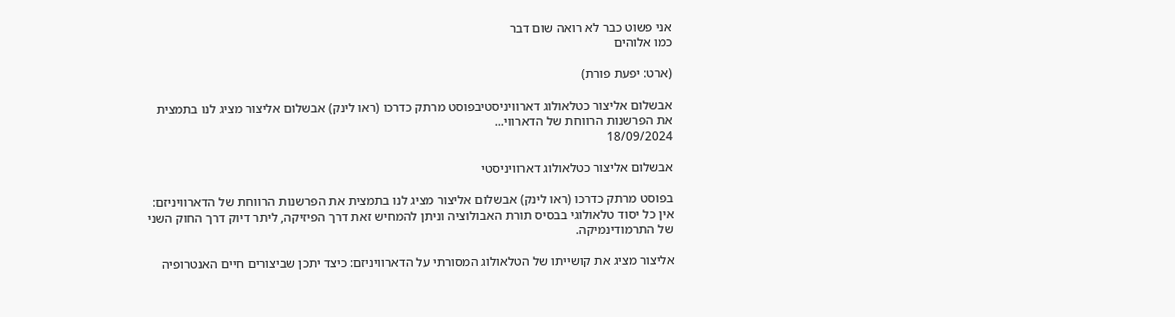אני פשוט כבר לא רואה שום דבר
כמו אלוהים

(ארט: יפעת פורת)

אבשלום אליצור כטלאולוג דארוויניסטיבפוסט מרתק כדרכו (ראו לינק) אבשלום אליצור מציג לנו בתמצית את הפרשנות הרווחת של הדארווי...
18/09/2024

אבשלום אליצור כטלאולוג דארוויניסטי

בפוסט מרתק כדרכו (ראו לינק) אבשלום אליצור מציג לנו בתמצית את הפרשנות הרווחת של הדארוויניזם: אין כל יסוד טלאולוגי בבסיס תורת האבולוציה וניתן להמחיש זאת דרך הפיזיקה, ליתר דיוק דרך החוק השני של התרמודינמיקה.

אליצור מציג את קושייתו של הטלאולוג המסורתי על הדארוויניזם: כיצד יתכן שביצורים חיים האנטרופיה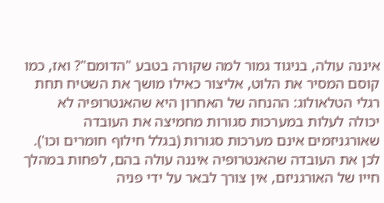איננה עולה, בניגוד גמור למה שקורה בטבע "הדומם"? ואז, כמו קוסם המסיר את הלוט, אליצור כאילו מושך את השטיח תחת רגלי הטלאולוג: ההנחה של האחרון היא שהאנטרופיה לא יכולה לעלות במערכות סגורות מחמיצה את העובדה שאורגניזמים אינם מערכות סגורות (בגלל חילוף חומרים וכו'). לכן את העובדה שהאנטרופיה איננה עולה בהם, לפחות במהלך חייו של האורגניזם, אין צורך לבאר על ידי פניה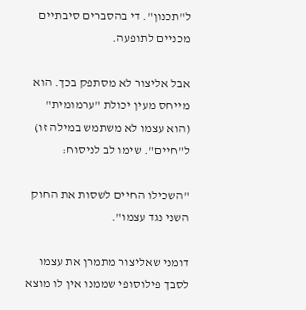ל"תכנון". די בהסברים סיבתיים מכניים לתופעה.

אבל אליצור לא מסתפק בכך. הוא מייחס מעין יכולת "ערמומית" (הוא עצמו לא משתמש במילה זו) ל"חיים". שימו לב לניסוח:

"השכילו החיים לשסות את החוק השני נגד עצמו".

דומני שאליצור מתמרן את עצמו לסבך פילוסופי שממנו אין לו מוצא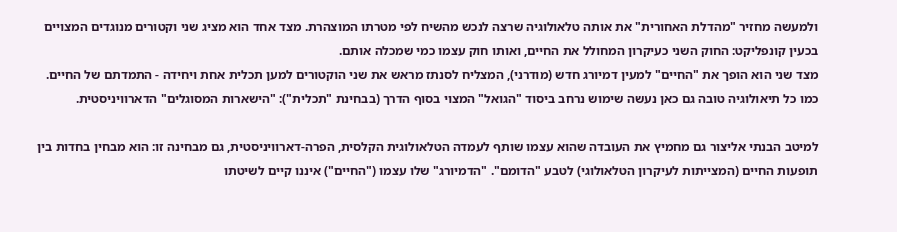ולמעשה מחזיר "מהדלת האחורית" את אותה טלאולוגיה שרצה לנכש מהשיח לפי מטרתו המוצהרת. מצד אחד הוא מציג שני וקטורים מנוגדים המצויים בכעין קונפליקט: החוק השני כעיקרון המחולל את החיים, ואותו חוק עצמו כמי שמכלה אותם.
מצד שני הוא הופך את "החיים" למעין דמיורג חדש (מודרני), המצליח לסנתז מראש את שני הוקטורים למען תכלית אחת ויחידה - התמדתם של החיים.
כמו כל תיאולוגיה טובה גם כאן נעשה שימוש נרחב ביסוד "הגואל" המצוי בסוף הדרך (בבחינת "תכלית"): "הישארות המסוגלים" הדארוויניסטית.

למיטב הבנתי אליצור גם מחמיץ את העובדה שהוא עצמו שותף לעמדה הטלאולוגית הקלסית, הפרה-דארוויניסטית, גם מבחינה זו: הוא מבחין בחדות בין תופעות החיים (המצייתות לעיקרון הטלאולוגי) לטבע "הדומם". "הדמיורג" שלו עצמו ("החיים") איננו קיים לשיטתו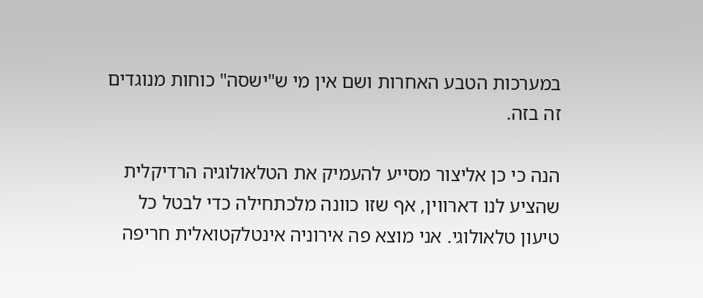במערכות הטבע האחרות ושם אין מי ש"ישסה" כוחות מנוגדים זה בזה.

הנה כי כן אליצור מסייע להעמיק את הטלאולוגיה הרדיקלית שהציע לנו דארווין, אף שזו כוונה מלכתחילה כדי לבטל כל טיעון טלאולוגי. אני מוצא פה אירוניה אינטלקטואלית חריפה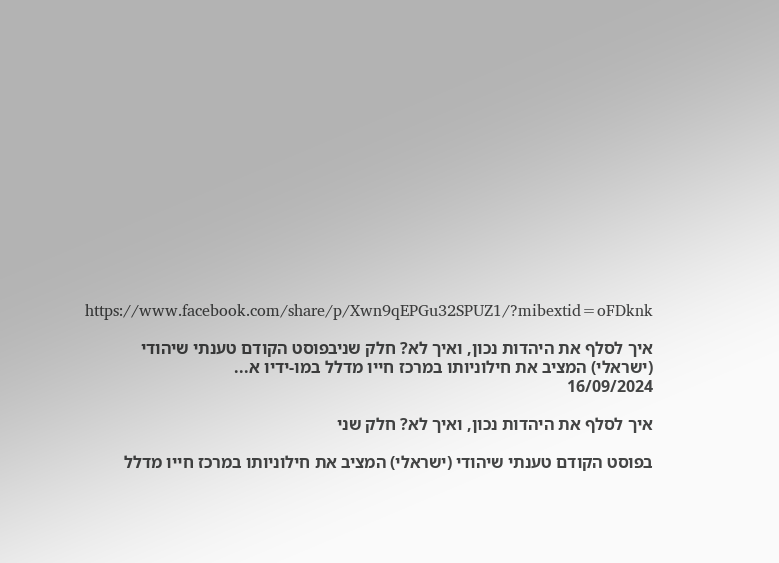https://www.facebook.com/share/p/Xwn9qEPGu32SPUZ1/?mibextid=oFDknk

איך לסלף את היהדות נכון, ואיך לא? חלק שניבפוסט הקודם טענתי שיהודי (ישראלי) המציב את חילוניותו במרכז חייו מדלל במו-ידיו א...
16/09/2024

איך לסלף את היהדות נכון, ואיך לא? חלק שני

בפוסט הקודם טענתי שיהודי (ישראלי) המציב את חילוניותו במרכז חייו מדלל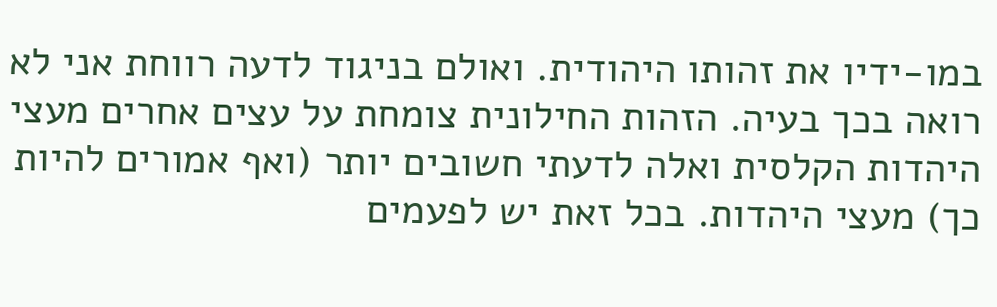במו-ידיו את זהותו היהודית. ואולם בניגוד לדעה רווחת אני לא רואה בכך בעיה. הזהות החילונית צומחת על עצים אחרים מעצי היהדות הקלסית ואלה לדעתי חשובים יותר (ואף אמורים להיות כך) מעצי היהדות. בכל זאת יש לפעמים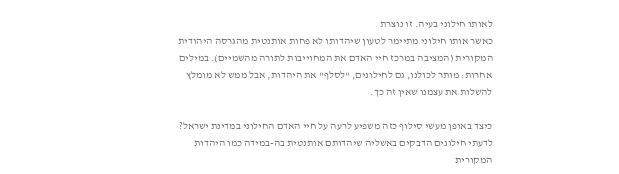לאותו חילוני בעיה. זו נוצרת
כאשר אותו חילוני מתיימר לטעון שיהדותו לא פחות אותנטית מהגרסה היהודית המקורית (המציבה במרכז חיי האדם את המחוייבות לתורה מהשמיים). במילים אחרות: מותר לכולנו, גם לחילונים, "לסלף" את היהדות, אבל ממש לא מומלץ להשלות את עצמנו שאין זה כך.

כיצד באופן מעשי סילוף כזה משפיע לרעה על חיי האדם החילוני במדינת ישראל? לדעתי חילונים הדבקים באשליה שיהדותם אותנטית בה-במידה כמו היהדות המקורית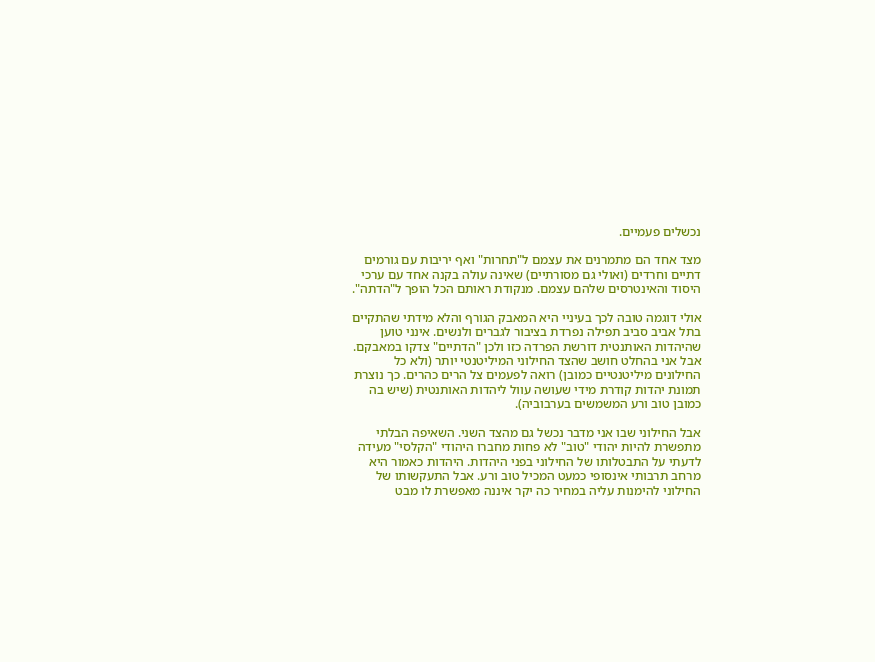נכשלים פעמיים.

מצד אחד הם מתמרנים את עצמם ל"תחרות" ואף יריבות עם גורמים דתיים וחרדים (ואולי גם מסורתיים) שאינה עולה בקנה אחד עם ערכי היסוד והאינטרסים שלהם עצמם. מנקודת ראותם הכל הופך ל"הדתה".

אולי דוגמה טובה לכך בעיניי היא המאבק הגורף והלא מידתי שהתקיים בתל אביב סביב תפילה נפרדת בציבור לגברים ולנשים. אינני טוען שהיהדות האותנטית דורשת הפרדה כזו ולכן "הדתיים" צדקו במאבקם. אבל אני בהחלט חושב שהצד החילוני המיליטנטי יותר (ולא כל החילונים מיליטנטיים כמובן) רואה לפעמים צל הרים כהרים. כך נוצרת תמונת יהדות קודרת מידי שעושה עוול ליהדות האותנטית (שיש בה כמובן טוב ורע המשמשים בערבוביה).

אבל החילוני שבו אני מדבר נכשל גם מהצד השני. השאיפה הבלתי מתפשרת להיות יהודי "טוב" לא פחות מחברו היהודי "הקלסי" מעידה לדעתי על התבטלותו של החילוני בפני היהדות. היהדות כאמור היא מרחב תרבותי אינסופי כמעט המכיל טוב ורע. אבל התעקשותו של החילוני להימנות עליה במחיר כה יקר איננה מאפשרת לו מבט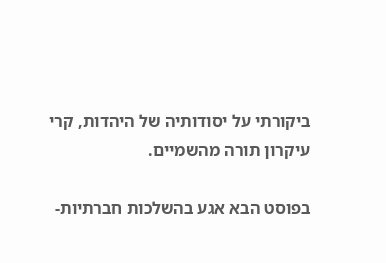ביקורתי על יסודותיה של היהדות, קרי עיקרון תורה מהשמיים.

בפוסט הבא אגע בהשלכות חברתיות-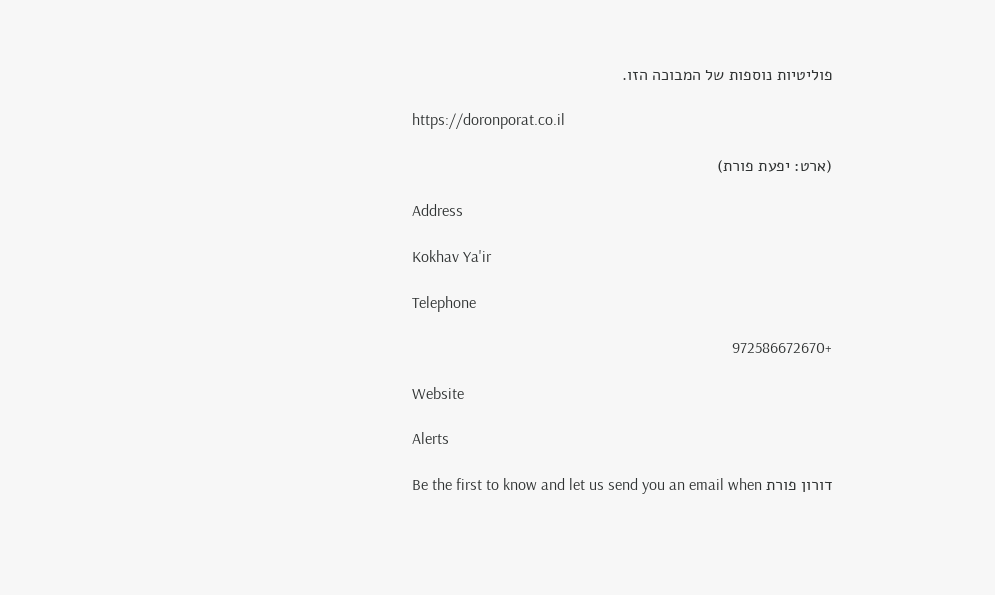פוליטיות נוספות של המבוכה הזו.

https://doronporat.co.il

(ארט: יפעת פורת)

Address

Kokhav Ya'ir

Telephone

+972586672670

Website

Alerts

Be the first to know and let us send you an email when דורון פורת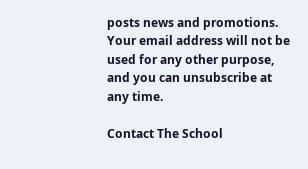posts news and promotions. Your email address will not be used for any other purpose, and you can unsubscribe at any time.

Contact The School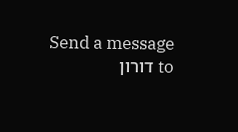Send a message to דורון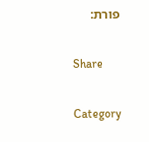פורת:

Share

Category